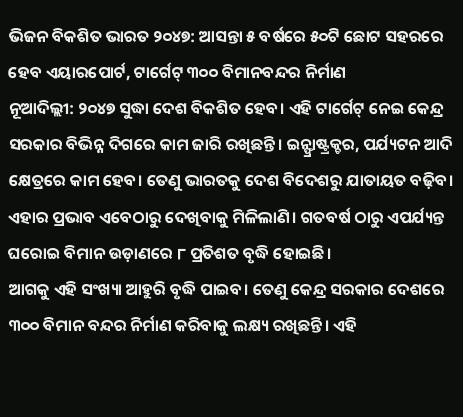ଭିଜନ ବିକଶିତ ଭାରତ ୨୦୪୭: ଆସନ୍ତା ୫ ବର୍ଷରେ ୫୦ଟି ଛୋଟ ସହରରେ ହେବ ଏୟାରପୋର୍ଟ, ଟାର୍ଗେଟ୍ ୩୦୦ ବିମାନବନ୍ଦର ନିର୍ମାଣ
ନୂଆଦିଲ୍ଲୀ: ୨୦୪୭ ସୁଦ୍ଧା ଦେଶ ବିକଶିତ ହେବ। ଏହି ଟାର୍ଗେଟ୍ ନେଇ କେନ୍ଦ୍ର ସରକାର ବିଭିନ୍ନ ଦିଗରେ କାମ ଜାରି ରଖିଛନ୍ତି। ଇନ୍ଫ୍ରାଷ୍ଟ୍ରକ୍ଚର, ପର୍ଯ୍ୟଟନ ଆଦି କ୍ଷେତ୍ରରେ କାମ ହେବ। ତେଣୁ ଭାରତକୁ ଦେଶ ବିଦେଶରୁ ଯାତାୟତ ବଢ଼ିବ। ଏହାର ପ୍ରଭାବ ଏବେଠାରୁ ଦେଖିବାକୁ ମିଳିଲାଣି। ଗତବର୍ଷ ଠାରୁ ଏପର୍ଯ୍ୟନ୍ତ ଘରୋଇ ବିମାନ ଉଡ଼ାଣରେ ୮ ପ୍ରତିଶତ ବୃଦ୍ଧି ହୋଇଛି।
ଆଗକୁ ଏହି ସଂଖ୍ୟା ଆହୁରି ବୃଦ୍ଧି ପାଇବ। ତେଣୁ କେନ୍ଦ୍ର ସରକାର ଦେଶରେ ୩୦୦ ବିମାନ ବନ୍ଦର ନିର୍ମାଣ କରିବାକୁ ଲକ୍ଷ୍ୟ ରଖିଛନ୍ତି। ଏହି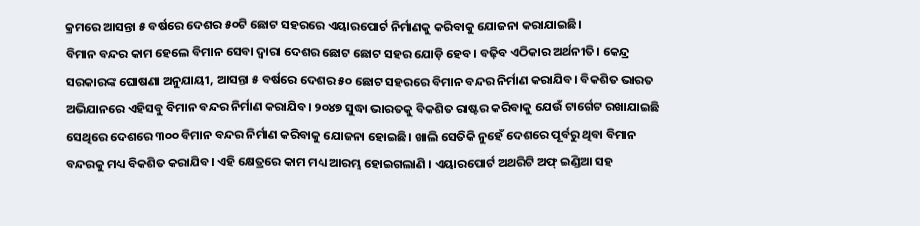କ୍ରମରେ ଆସନ୍ତା ୫ ବର୍ଷରେ ଦେଶର ୫୦ଟି ଛୋଟ ସହରରେ ଏୟାରପୋର୍ଟ ନିର୍ମାଣକୁ କରିବାକୁ ଯୋଜନା କରାଯାଇଛି।
ବିମାନ ବନ୍ଦର କାମ ହେଲେ ବିମାନ ସେବା ଦ୍ୱାରା ଦେଶର ଛୋଟ ଛୋଟ ସହର ଯୋଡ଼ି ହେବ। ବଢ଼ିବ ଏଠିକାର ଅର୍ଥନୀତି। କେନ୍ଦ୍ର ସରକାରଙ୍କ ଘୋଷଣା ଅନୁଯାୟୀ, ଆସନ୍ତା ୫ ବର୍ଷରେ ଦେଶର ୫୦ ଛୋଟ ସହରରେ ବିମାନ ବନ୍ଦର ନିର୍ମାଣ କରାଯିବ। ବିକଶିତ ଭାରତ ଅଭିଯାନରେ ଏହିସବୁ ବିମାନ ବନ୍ଦର ନିର୍ମାଣ କରାଯିବ। ୨୦୪୭ ସୁଦ୍ଧା ଭାରତକୁ ବିକଶିତ ରାଷ୍ଟର କରିବାକୁ ଯେଉଁ ଟାର୍ଗେଟ ରଖାଯାଇଛି ସେଥିରେ ଦେଶରେ ୩୦୦ ବିମାନ ବନ୍ଦର ନିର୍ମାଣ କରିବାକୁ ଯୋଜନା ହୋଇଛି। ଖାଲି ସେତିକି ନୁହେଁ ଦେଶରେ ପୂର୍ବରୁ ଥିବା ବିମାନ ବନ୍ଦରକୁ ମଧ୍ୟ ବିକଶିତ କରାଯିବ। ଏହି କ୍ଷେତ୍ରରେ କାମ ମଧ୍ୟ ଆରମ୍ଭ ହୋଇଗଲାଣି । ଏୟାରପୋର୍ଟ ଅଥରିଟି ଅଫ୍ ଇଣ୍ଡିଆ ସହ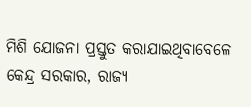ମିଶି ଯୋଜନା ପ୍ରସ୍ତୁତ କରାଯାଇଥିବାବେଳେ କେନ୍ଦ୍ର ସରକାର, ରାଜ୍ୟ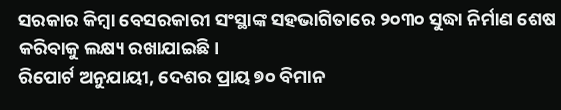ସରକାର କିମ୍ବା ବେସରକାରୀ ସଂସ୍ଥାଙ୍କ ସହଭାଗିତାରେ ୨୦୩୦ ସୁଦ୍ଧା ନିର୍ମାଣ ଶେଷ କରିବାକୁ ଲକ୍ଷ୍ୟ ରଖାଯାଇଛି।
ରିପୋର୍ଟ ଅନୁଯାୟୀ, ଦେଶର ପ୍ରାୟ ୭୦ ବିମାନ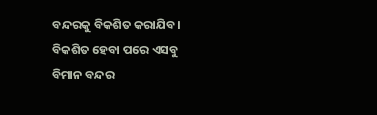ବନ୍ଦରକୁ ବିକଶିତ କରାଯିବ। ବିକଶିତ ହେବା ପରେ ଏସବୁ ବିମାନ ବନ୍ଦର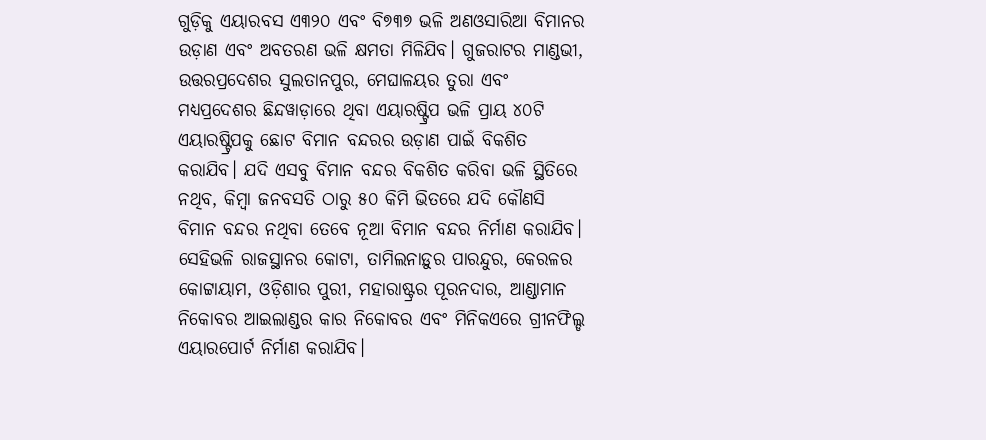ଗୁଡ଼ିକୁ ଏୟାରବସ ଏ୩୨୦ ଏବଂ ବି୭୩୭ ଭଳି ଅଣଓସାରିଆ ବିମାନର ଉଡ଼ାଣ ଏବଂ ଅବତରଣ ଭଳି କ୍ଷମତା ମିଳିଯିବ। ଗୁଜରାଟର ମାଣ୍ଡଭୀ, ଉତ୍ତରପ୍ରଦେଶର ସୁଲତାନପୁର, ମେଘାଳୟର ତୁରା ଏବଂ ମଧ୍ୟପ୍ରଦେଶର ଛିନ୍ଦୱାଡ଼ାରେ ଥିବା ଏୟାରଷ୍ଟ୍ରିପ ଭଳି ପ୍ରାୟ ୪୦ଟି ଏୟାରଷ୍ଟ୍ରିପକୁ ଛୋଟ ବିମାନ ବନ୍ଦରର ଉଡ଼ାଣ ପାଇଁ ବିକଶିତ କରାଯିବ। ଯଦି ଏସବୁ ବିମାନ ବନ୍ଦର ବିକଶିତ କରିବା ଭଳି ସ୍ଥିତିରେ ନଥିବ, କିମ୍ବା ଜନବସତି ଠାରୁ ୫୦ କିମି ଭିତରେ ଯଦି କୌଣସି ବିମାନ ବନ୍ଦର ନଥିବା ତେବେ ନୂଆ ବିମାନ ବନ୍ଦର ନିର୍ମାଣ କରାଯିବ।
ସେହିଭଳି ରାଜସ୍ଥାନର କୋଟା, ତାମିଲନାଡ଼ୁର ପାରନ୍ଦୁର, କେରଳର କୋଟ୍ଟାୟାମ, ଓଡ଼ିଶାର ପୁରୀ, ମହାରାଷ୍ଟ୍ରର ପୂରନଦାର, ଆଣ୍ଡାମାନ ନିକୋବର ଆଇଲାଣ୍ଡର କାର ନିକୋବର ଏବଂ ମିନିକଏରେ ଗ୍ରୀନଫିଲ୍ଡ ଏୟାରପୋର୍ଟ ନିର୍ମାଣ କରାଯିବ।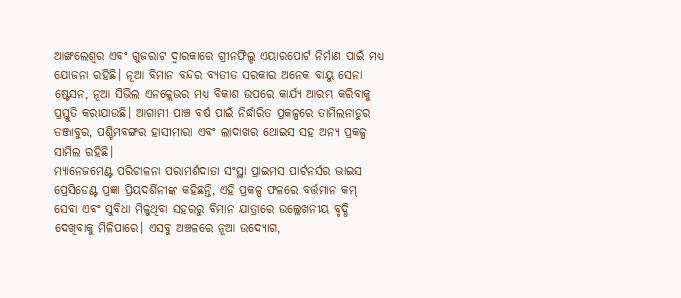ଆଙ୍ଖଲେଶ୍ୱର ଏବଂ ଗୁଜରାଟ ଦ୍ୱାରକାରେ ଗ୍ରୀନଫିଲ୍ଡ ଏୟାରପୋର୍ଟ ନିର୍ମାଣ ପାଇଁ ମଧ୍ୟ ଯୋଜନା ରହିଛି। ନୂଆ ବିମାନ ବନ୍ଦର ବ୍ୟତୀତ ସରକାର ଅନେକ ବାୟୁ ସେନା ଷ୍ଟେସନ, ନୂଆ ସିଭିଲ ଏନକ୍ଲେଭର ମଧ୍ୟ ବିକାଶ ଉପରେ କାର୍ଯ୍ୟ ଆରମ୍ଭ କରିବାକୁ ପ୍ରସ୍ତୁତି କରାଯାଉଛି। ଆଗାମୀ ପାଞ୍ଚ ବର୍ଷ ପାଇଁ ନିର୍ଦ୍ଧାରିତ ପ୍ରକଳ୍ପରେ ତାମିଲନାଡୁର ତଞ୍ଜାବୁର, ପଶ୍ଚିମବଙ୍ଗର ହାସୀମାରା ଏବଂ ଲାଦାଖର ଥୋଇସ ସହ ଅନ୍ୟ ପ୍ରକଳ୍ପ ସାମିଲ ରହିଛି।
ମ୍ୟାନେଜମେଣ୍ଟ ପରିଚାଳନା ପରାମର୍ଶଦାତା ସଂସ୍ଥା ପ୍ରାଇମସ ପାର୍ଟନର୍ସର ଭାଇସ ପ୍ରେସିଡେଣ୍ଟ ପ୍ରଜ୍ଞା ପ୍ରିୟଦର୍ଶିନୀଙ୍କ କହିଛନ୍ତି, ଏହି ପ୍ରକଳ୍ପ ଫଳରେ ବର୍ତ୍ତମାନ କମ୍ ସେବା ଏବଂ ସୁବିଧା ମିଳୁଥିବା ସହରରୁ ବିମାନ ଯାତ୍ରାରେ ଉଲ୍ଲେଖନୀୟ ବୃଦ୍ଧି ଦେଖିବାକୁ ମିଳିପାରେ। ଏସବୁ ଅଞ୍ଚଳରେ ନୂଆ ଉଦ୍ୟୋଗ,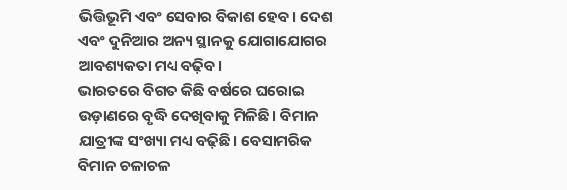ଭିତ୍ତିଭୂମି ଏବଂ ସେବାର ବିକାଶ ହେବ। ଦେଶ ଏବଂ ଦୁନିଆର ଅନ୍ୟ ସ୍ଥାନକୁ ଯୋଗାଯୋଗର ଆବଶ୍ୟକତା ମଧ୍ୟ ବଢ଼ିବ।
ଭାରତରେ ବିଗତ କିଛି ବର୍ଷରେ ଘରୋଇ ଉଡ଼ାଣରେ ବୃଦ୍ଧି ଦେଖିବାକୁ ମିଳିଛି। ବିମାନ ଯାତ୍ରୀଙ୍କ ସଂଖ୍ୟା ମଧ୍ୟ ବଢ଼ିଛି। ବେସାମରିକ ବିମାନ ଚଳାଚଳ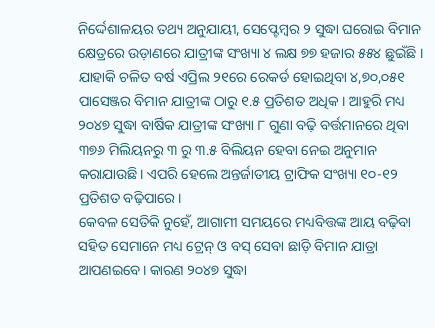ନିର୍ଦ୍ଦେଶାଳୟର ତଥ୍ୟ ଅନୁଯାୟୀ, ସେପ୍ଟେମ୍ବର ୨ ସୁଦ୍ଧା ଘରୋଇ ବିମାନ କ୍ଷେତ୍ରରେ ଉଡ଼ାଣରେ ଯାତ୍ରୀଙ୍କ ସଂଖ୍ୟା ୪ ଲକ୍ଷ ୭୭ ହଜାର ୫୫୪ ଛୁଇଁଛି । ଯାହାକି ଚଳିତ ବର୍ଷ ଏପ୍ରିଲ ୨୧ରେ ରେକର୍ଡ ହୋଇଥିବା ୪,୭୦,୦୫୧ ପାସେଞ୍ଜର ବିମାନ ଯାତ୍ରୀଙ୍କ ଠାରୁ ୧.୫ ପ୍ରତିଶତ ଅଧିକ । ଆହୁରି ମଧ୍ୟ ୨୦୪୭ ସୁଦ୍ଧା ବାର୍ଷିକ ଯାତ୍ରୀଙ୍କ ସଂଖ୍ୟା ୮ ଗୁଣା ବଢ଼ି ବର୍ତ୍ତମାନରେ ଥିବା ୩୭୬ ମିଲିୟନରୁ ୩ ରୁ ୩.୫ ବିଲିୟନ ହେବା ନେଇ ଅନୁମାନ କରାଯାଉଛି। ଏପରି ହେଲେ ଅନ୍ତର୍ଜାତୀୟ ଟ୍ରାଫିକ ସଂଖ୍ୟା ୧୦-୧୨ ପ୍ରତିଶତ ବଢ଼ିପାରେ।
କେବଳ ସେତିକି ନୁହେଁ, ଆଗାମୀ ସମୟରେ ମଧ୍ୟବିତ୍ତଙ୍କ ଆୟ ବଢ଼ିବା ସହିତ ସେମାନେ ମଧ୍ୟ ଟ୍ରେନ୍ ଓ ବସ୍ ସେବା ଛାଡ଼ି ବିମାନ ଯାତ୍ରା ଆପଣଇବେ। କାରଣ ୨୦୪୭ ସୁଦ୍ଧା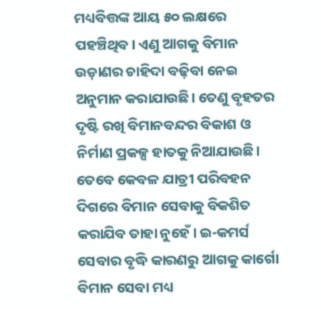ମଧ୍ୟବିତ୍ତଙ୍କ ଆୟ ୫୦ ଲକ୍ଷରେ ପହଞ୍ଚିଥିବ। ଏଣୁ ଆଗକୁ ବିମାନ ଉଡ଼ାଣର ଚାହିଦା ବଢ଼ିବା ନେଇ ଅନୁମାନ କରାଯାଉଛି। ତେଣୁ ବୃହତର ଦୃଷ୍ଟି ରଖି ବିମାନବନ୍ଦର ବିକାଶ ଓ ନିର୍ମାଣ ପ୍ରକଳ୍ପ ହାତକୁ ନିଆଯାଉଛି।
ତେବେ କେବଳ ଯାତ୍ରୀ ପରିବହନ ଦିଗରେ ବିମାନ ସେବାକୁ ବିକଶିତ କରାଯିବ ତାହା ନୁହେଁ। ଇ-କମର୍ସ ସେବାର ବୃଦ୍ଧି କାରଣରୁ ଆଗକୁ କାର୍ଗୋ ବିମାନ ସେବା ମଧ୍ୟ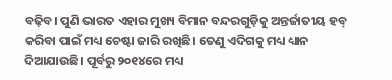ବଢ଼ିବ। ପୁଣି ଭାରତ ଏହାର ମୁଖ୍ୟ ବିମାନ ବନ୍ଦରଗୁଡ଼ିକୁ ଅନ୍ତର୍ଜାତୀୟ ହବ୍ କରିବା ପାଇଁ ମଧ୍ୟ ଚେଷ୍ଟା ଜାରି ରଖିଛି। ତେଣୁ ଏଦିଗକୁ ମଧ୍ୟ ଧ୍ୟାନ ଦିଆଯାଉଛି। ପୂର୍ବରୁ ୨୦୧୪ରେ ମଧ୍ୟ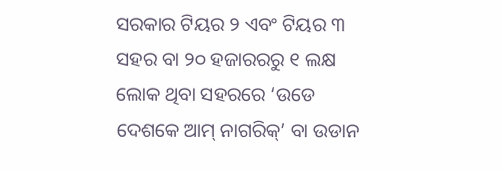ସରକାର ଟିୟର ୨ ଏବଂ ଟିୟର ୩ ସହର ବା ୨୦ ହଜାରରରୁ ୧ ଲକ୍ଷ ଲୋକ ଥିବା ସହରରେ ‘ଉଡେ ଦେଶକେ ଆମ୍ ନାଗରିକ୍’ ବା ଉଡାନ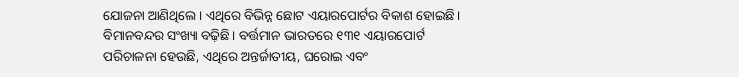ଯୋଜନା ଆଣିଥିଲେ। ଏଥିରେ ବିଭିନ୍ନ ଛୋଟ ଏୟାରପୋର୍ଟର ବିକାଶ ହୋଇଛି। ବିମାନବନ୍ଦର ସଂଖ୍ୟା ବଢ଼ିଛି। ବର୍ତ୍ତମାନ ଭାରତରେ ୧୩୧ ଏୟାରପୋର୍ଟ ପରିଚାଳନା ହେଉଛି, ଏଥିରେ ଅନ୍ତର୍ଜାତୀୟ, ଘରୋଇ ଏବଂ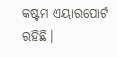କଷ୍ଟମ ଏୟାରପୋର୍ଟ ରହିଛି।